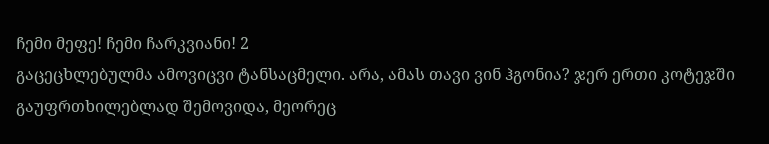ჩემი მეფე! ჩემი ჩარკვიანი! 2
გაცეცხლებულმა ამოვიცვი ტანსაცმელი. არა, ამას თავი ვინ ჰგონია? ჯერ ერთი კოტეჯში გაუფრთხილებლად შემოვიდა, მეორეც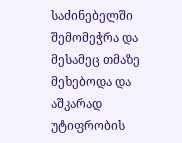საძინებელში შემომეჭრა და მესამეც თმაზე მეხებოდა და აშკარად უტიფრობის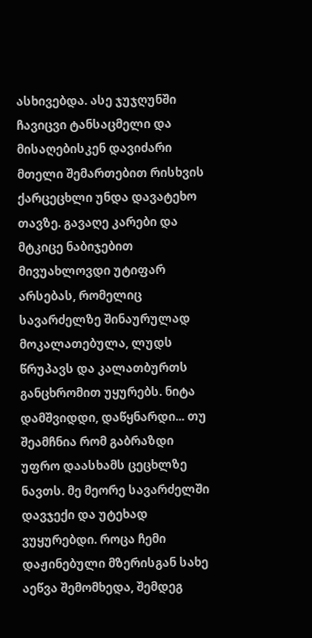ასხივებდა. ასე ჯუჯღუნში ჩავიცვი ტანსაცმელი და მისაღებისკენ დავიძარი მთელი შემართებით რისხვის ქარცეცხლი უნდა დავატეხო თავზე. გავაღე კარები და მტკიცე ნაბიჯებით მივუახლოვდი უტიფარ არსებას, რომელიც სავარძელზე შინაურულად მოკალათებულა, ლუდს წრუპავს და კალათბურთს განცხრომით უყურებს. ნიტა დამშვიდდი, დაწყნარდი... თუ შეამჩნია რომ გაბრაზდი უფრო დაასხამს ცეცხლზე ნავთს. მე მეორე სავარძელში დავჯექი და უტეხად ვუყურებდი. როცა ჩემი დაჟინებული მზერისგან სახე აეწვა შემომხედა, შემდეგ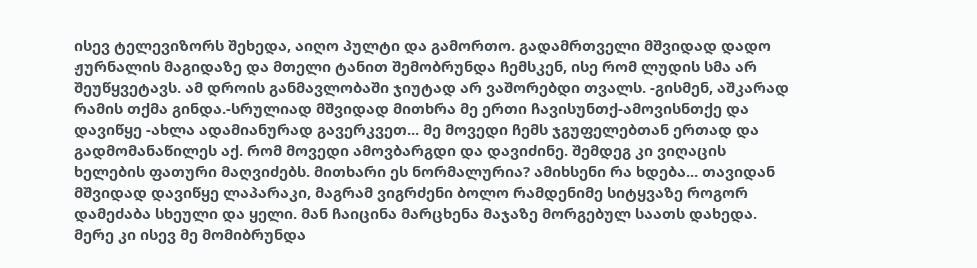ისევ ტელევიზორს შეხედა, აიღო პულტი და გამორთო. გადამრთველი მშვიდად დადო ჟურნალის მაგიდაზე და მთელი ტანით შემობრუნდა ჩემსკენ, ისე რომ ლუდის სმა არ შეუწყვეტავს. ამ დროის განმავლობაში ჯიუტად არ ვაშორებდი თვალს. -გისმენ, აშკარად რამის თქმა გინდა.-სრულიად მშვიდად მითხრა მე ერთი ჩავისუნთქ-ამოვისნთქე და დავიწყე -ახლა ადამიანურად გავერკვეთ... მე მოვედი ჩემს ჯგუფელებთან ერთად და გადმომანაწილეს აქ. რომ მოვედი ამოვბარგდი და დავიძინე. შემდეგ კი ვიღაცის ხელების ფათური მაღვიძებს. მითხარი ეს ნორმალურია? ამიხსენი რა ხდება... თავიდან მშვიდად დავიწყე ლაპარაკი, მაგრამ ვიგრძენი ბოლო რამდენიმე სიტყვაზე როგორ დამეძაბა სხეული და ყელი. მან ჩაიცინა მარცხენა მაჯაზე მორგებულ საათს დახედა. მერე კი ისევ მე მომიბრუნდა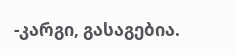-კარგი, გასაგებია.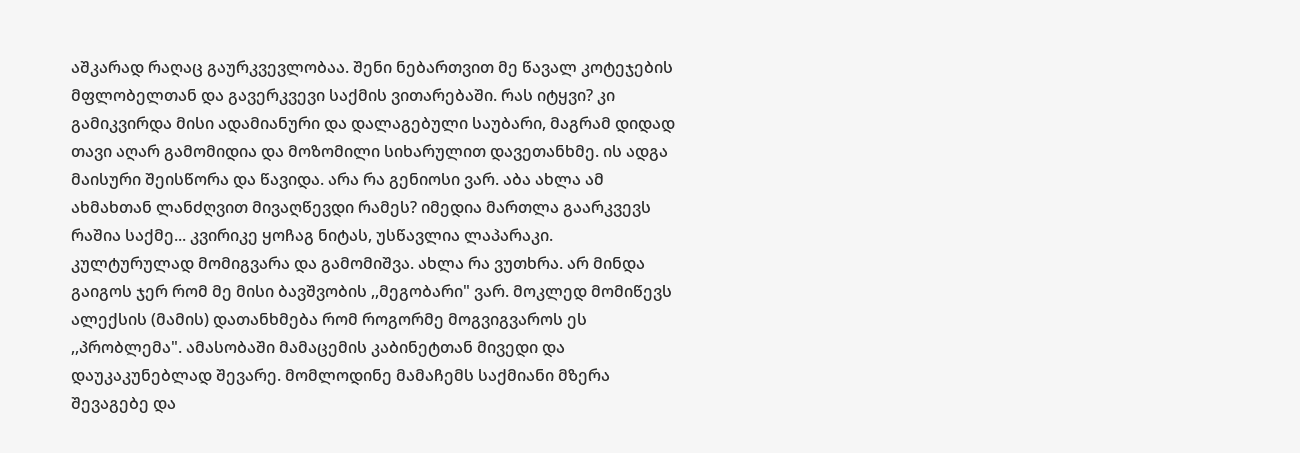აშკარად რაღაც გაურკვევლობაა. შენი ნებართვით მე წავალ კოტეჯების მფლობელთან და გავერკვევი საქმის ვითარებაში. რას იტყვი? კი გამიკვირდა მისი ადამიანური და დალაგებული საუბარი, მაგრამ დიდად თავი აღარ გამომიდია და მოზომილი სიხარულით დავეთანხმე. ის ადგა მაისური შეისწორა და წავიდა. არა რა გენიოსი ვარ. აბა ახლა ამ ახმახთან ლანძღვით მივაღწევდი რამეს? იმედია მართლა გაარკვევს რაშია საქმე... კვირიკე ყოჩაგ ნიტას, უსწავლია ლაპარაკი. კულტურულად მომიგვარა და გამომიშვა. ახლა რა ვუთხრა. არ მინდა გაიგოს ჯერ რომ მე მისი ბავშვობის ,,მეგობარი" ვარ. მოკლედ მომიწევს ალექსის (მამის) დათანხმება რომ როგორმე მოგვიგვაროს ეს ,,პრობლემა". ამასობაში მამაცემის კაბინეტთან მივედი და დაუკაკუნებლად შევარე. მომლოდინე მამაჩემს საქმიანი მზერა შევაგებე და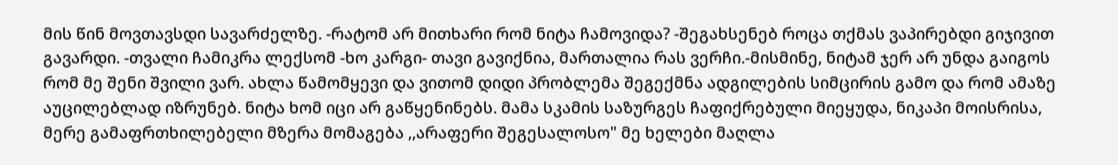მის წინ მოვთავსდი სავარძელზე. -რატომ არ მითხარი რომ ნიტა ჩამოვიდა? -შეგახსენებ როცა თქმას ვაპირებდი გიჯივით გავარდი. -თვალი ჩამიკრა ლექსომ -ხო კარგი- თავი გავიქნია, მართალია რას ვერჩი.-მისმინე, ნიტამ ჯერ არ უნდა გაიგოს რომ მე შენი შვილი ვარ. ახლა წამომყევი და ვითომ დიდი პრობლემა შეგექმნა ადგილების სიმცირის გამო და რომ ამაზე აუცილებლად იზრუნებ. ნიტა ხომ იცი არ გაწყენინებს. მამა სკამის საზურგეს ჩაფიქრებული მიეყუდა, ნიკაპი მოისრისა, მერე გამაფრთხილებელი მზერა მომაგება ,,არაფერი შეგესალოსო" მე ხელები მაღლა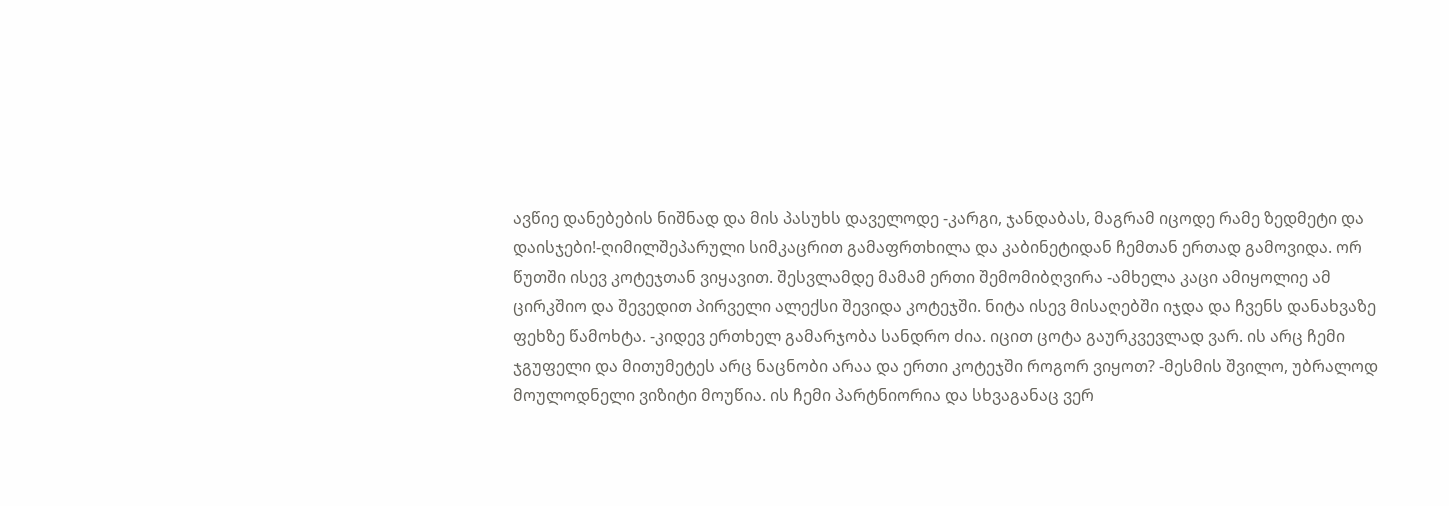ავწიე დანებების ნიშნად და მის პასუხს დაველოდე -კარგი, ჯანდაბას, მაგრამ იცოდე რამე ზედმეტი და დაისჯები!-ღიმილშეპარული სიმკაცრით გამაფრთხილა და კაბინეტიდან ჩემთან ერთად გამოვიდა. ორ წუთში ისევ კოტეჯთან ვიყავით. შესვლამდე მამამ ერთი შემომიბღვირა -ამხელა კაცი ამიყოლიე ამ ცირკშიო და შევედით პირველი ალექსი შევიდა კოტეჯში. ნიტა ისევ მისაღებში იჯდა და ჩვენს დანახვაზე ფეხზე წამოხტა. -კიდევ ერთხელ გამარჯობა სანდრო ძია. იცით ცოტა გაურკვევლად ვარ. ის არც ჩემი ჯგუფელი და მითუმეტეს არც ნაცნობი არაა და ერთი კოტეჯში როგორ ვიყოთ? -მესმის შვილო, უბრალოდ მოულოდნელი ვიზიტი მოუწია. ის ჩემი პარტნიორია და სხვაგანაც ვერ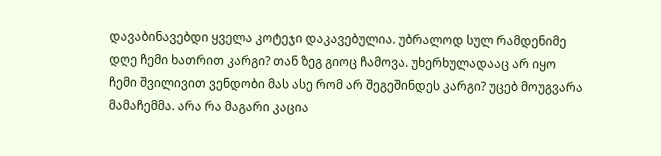დავაბინავებდი ყველა კოტეჯი დაკავებულია. უბრალოდ სულ რამდენიმე დღე ჩემი ხათრით კარგი? თან ზეგ გიოც ჩამოვა. უხერხულადააც არ იყო ჩემი შვილივით ვენდობი მას ასე რომ არ შეგეშინდეს კარგი? უცებ მოუგვარა მამაჩემმა. არა რა მაგარი კაცია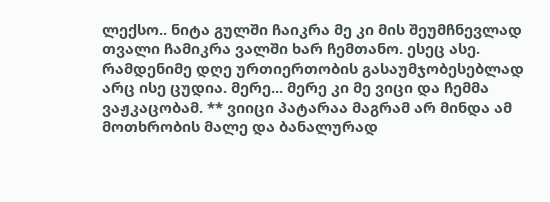ლექსო.. ნიტა გულში ჩაიკრა მე კი მის შეუმჩნევლად თვალი ჩამიკრა ვალში ხარ ჩემთანო. ესეც ასე. რამდენიმე დღე ურთიერთობის გასაუმჯობესებლად არც ისე ცუდია. მერე... მერე კი მე ვიცი და ჩემმა ვაჟკაცობამ. ** ვიიცი პატარაა მაგრამ არ მინდა ამ მოთხრობის მალე და ბანალურად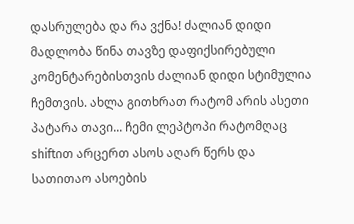დასრულება და რა ვქნა! ძალიან დიდი მადლობა წინა თავზე დაფიქსირებული კომენტარებისთვის ძალიან დიდი სტიმულია ჩემთვის. ახლა გითხრათ რატომ არის ასეთი პატარა თავი... ჩემი ლეპტოპი რატომღაც shiftით არცერთ ასოს აღარ წერს და სათითაო ასოების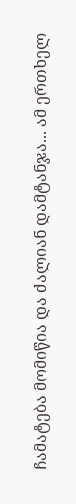ჩამატება მომიწია და ძალიან დამტანჯა... ამ ერთხელ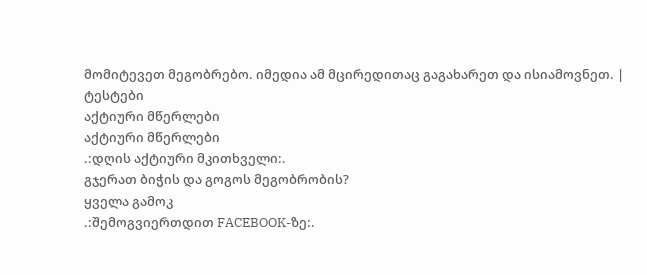მომიტევეთ მეგობრებო. იმედია ამ მცირედითაც გაგახარეთ და ისიამოვნეთ. |
ტესტები
აქტიური მწერლები
აქტიური მწერლები
.:დღის აქტიური მკითხველი:.
გჯერათ ბიჭის და გოგოს მეგობრობის?
ყველა გამოკ
.:შემოგვიერთდით FACEBOOK-ზე:.